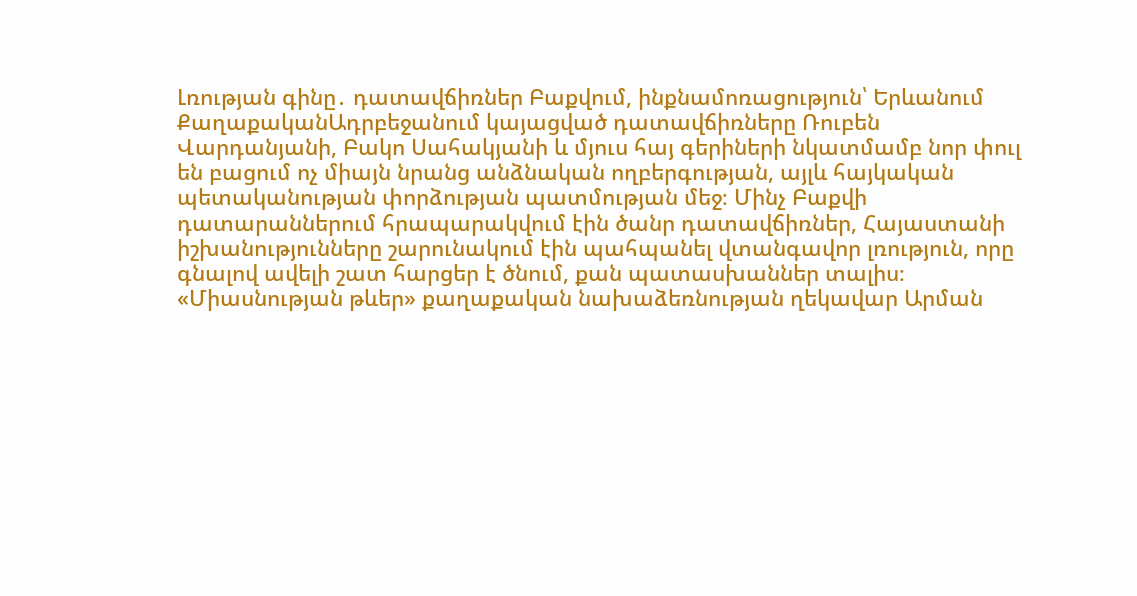Լռության գինը․ դատավճիռներ Բաքվում, ինքնամոռացություն՝ Երևանում
ՔաղաքականԱդրբեջանում կայացված դատավճիռները Ռուբեն Վարդանյանի, Բակո Սահակյանի և մյուս հայ գերիների նկատմամբ նոր փուլ են բացում ոչ միայն նրանց անձնական ողբերգության, այլև հայկական պետականության փորձության պատմության մեջ։ Մինչ Բաքվի դատարաններում հրապարակվում էին ծանր դատավճիռներ, Հայաստանի իշխանությունները շարունակում էին պահպանել վտանգավոր լռություն, որը գնալով ավելի շատ հարցեր է ծնում, քան պատասխաններ տալիս։
«Միասնության թևեր» քաղաքական նախաձեռնության ղեկավար Արման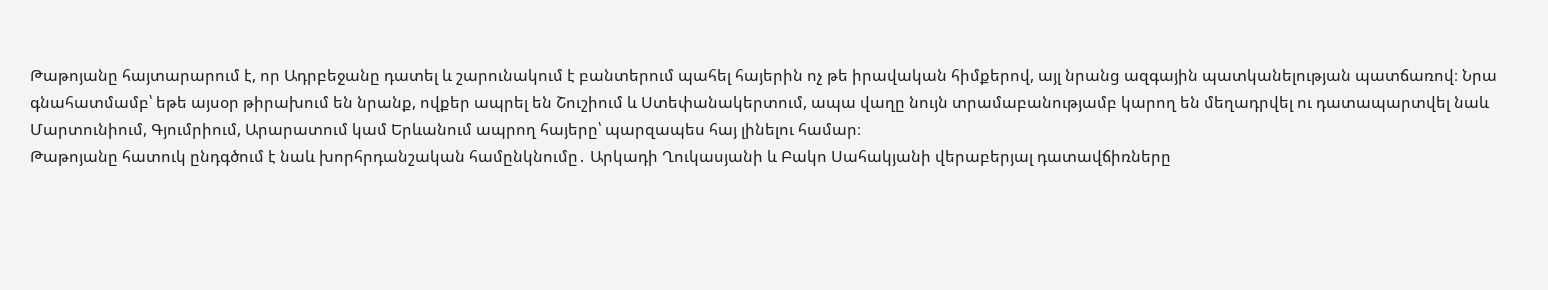Թաթոյանը հայտարարում է, որ Ադրբեջանը դատել և շարունակում է բանտերում պահել հայերին ոչ թե իրավական հիմքերով, այլ նրանց ազգային պատկանելության պատճառով։ Նրա գնահատմամբ՝ եթե այսօր թիրախում են նրանք, ովքեր ապրել են Շուշիում և Ստեփանակերտում, ապա վաղը նույն տրամաբանությամբ կարող են մեղադրվել ու դատապարտվել նաև Մարտունիում, Գյումրիում, Արարատում կամ Երևանում ապրող հայերը՝ պարզապես հայ լինելու համար։
Թաթոյանը հատուկ ընդգծում է նաև խորհրդանշական համընկնումը․ Արկադի Ղուկասյանի և Բակո Սահակյանի վերաբերյալ դատավճիռները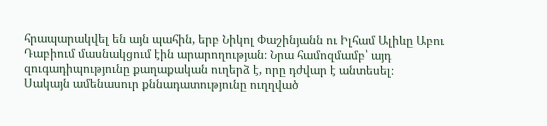հրապարակվել են այն պահին, երբ Նիկոլ Փաշինյանն ու Իլհամ Ալիևը Աբու Դաբիում մասնակցում էին արարողության։ Նրա համոզմամբ՝ այդ զուգադիպությունը քաղաքական ուղերձ է, որը դժվար է անտեսել։
Սակայն ամենասուր քննադատությունը ուղղված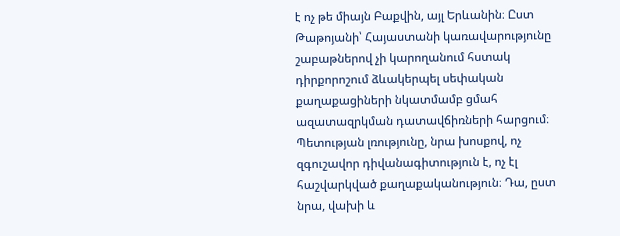է ոչ թե միայն Բաքվին, այլ Երևանին։ Ըստ Թաթոյանի՝ Հայաստանի կառավարությունը շաբաթներով չի կարողանում հստակ դիրքորոշում ձևակերպել սեփական քաղաքացիների նկատմամբ ցմահ ազատազրկման դատավճիռների հարցում։ Պետության լռությունը, նրա խոսքով, ոչ զգուշավոր դիվանագիտություն է, ոչ էլ հաշվարկված քաղաքականություն։ Դա, ըստ նրա, վախի և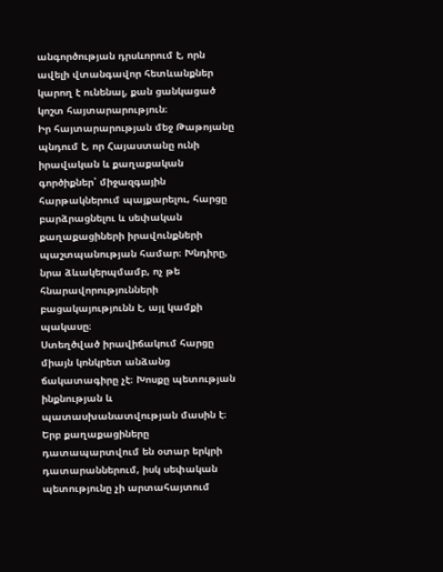անգործության դրսևորում է, որն ավելի վտանգավոր հետևանքներ կարող է ունենալ, քան ցանկացած կոշտ հայտարարություն։
Իր հայտարարության մեջ Թաթոյանը պնդում է, որ Հայաստանը ունի իրավական և քաղաքական գործիքներ՝ միջազգային հարթակներում պայքարելու, հարցը բարձրացնելու և սեփական քաղաքացիների իրավունքների պաշտպանության համար։ Խնդիրը, նրա ձևակերպմամբ, ոչ թե հնարավորությունների բացակայությունն է, այլ կամքի պակասը։
Ստեղծված իրավիճակում հարցը միայն կոնկրետ անձանց ճակատագիրը չէ։ Խոսքը պետության ինքնության և պատասխանատվության մասին է։ Երբ քաղաքացիները դատապարտվում են օտար երկրի դատարաններում, իսկ սեփական պետությունը չի արտահայտում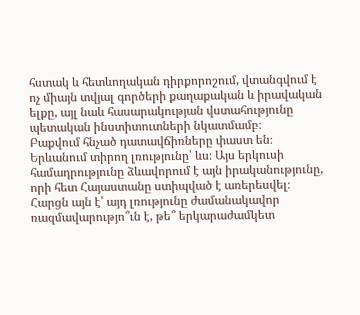հստակ և հետևողական դիրքորոշում, վտանգվում է ոչ միայն տվյալ գործերի քաղաքական և իրավական ելքը, այլ նաև հասարակության վստահությունը պետական ինստիտուտների նկատմամբ։
Բաքվում հնչած դատավճիռները փաստ են։ Երևանում տիրող լռությունը՝ ևս։ Այս երկուսի համադրությունը ձևավորում է այն իրականությունը, որի հետ Հայաստանը ստիպված է առերեսվել։ Հարցն այն է՝ այդ լռությունը ժամանակավոր ռազմավարությո՞ւն է, թե՞ երկարաժամկետ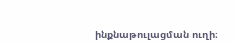ինքնաթուլացման ուղի։